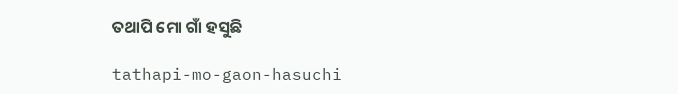ତଥାପି ମୋ ଗାଁ ହସୁଛି

tathapi-mo-gaon-hasuchi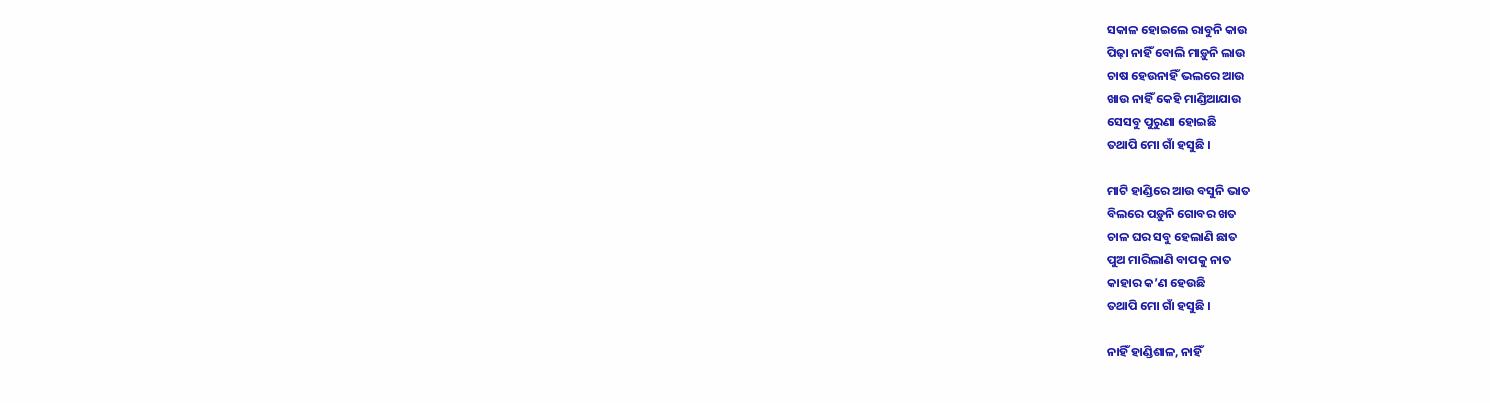ସକାଳ ହୋଇଲେ ରାବୁନି କାଉ
ପିଢ଼ା ନାହିଁ ବୋଲି ମାଡ଼ୁନି ଲାଉ
ଚାଷ ହେଉନାହିଁ ଭଲରେ ଆଉ
ଖାଉ ନାହିଁ କେହି ମାଣ୍ଡିଆଯାଉ
ସେସବୁ ପୁରୁଣା ହୋଇଛି
ତଥାପି ମୋ ଗାଁ ହସୁଛି ।

ମାଟି ହାଣ୍ଡିରେ ଆଉ ବସୁନି ଭାତ
ବିଲରେ ପଡ଼ୁନି ଗୋବର ଖତ
ଚାଳ ଘର ସବୁ ହେଲାଣି ଛାତ
ପୁଅ ମାରିଲାଣି ବାପକୁ ନାତ
କାହାର କ’ଣ ହେଉଛି
ତଥାପି ମୋ ଗାଁ ହସୁଛି ।

ନାହିଁ ହାଣ୍ଡିଶାଳ, ନାହିଁ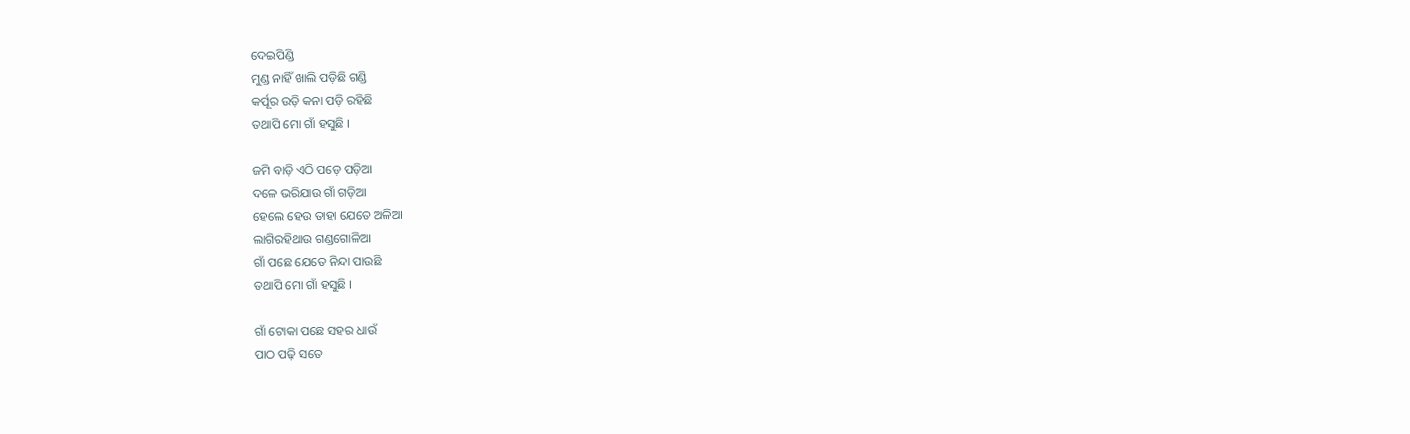ଦେଇପିଣ୍ଡି
ମୁଣ୍ଡ ନାହିଁ ଖାଲି ପଡ଼ିଛି ଗଣ୍ଡି
କର୍ପୂର ଉଡ଼ି କନା ପଡ଼ି ରହିଛି
ତଥାପି ମୋ ଗାଁ ହସୁଛି ।

ଜମି ବାଡ଼ି ଏଠି ପଡ଼େ ପଡ଼ିଆ
ଦଳେ ଭରିଯାଉ ଗାଁ ଗଡ଼ିଆ
ହେଲେ ହେଉ ତାହା ଯେତେ ଅଳିଆ
ଲାଗିରହିଥାଉ ଗଣ୍ଡଗୋଳିଆ
ଗାଁ ପଛେ ଯେତେ ନିନ୍ଦା ପାଉଛି
ତଥାପି ମୋ ଗାଁ ହସୁଛି ।

ଗାଁ ଟୋକା ପଛେ ସହର ଧାଉଁ
ପାଠ ପଢ଼ି ସତେ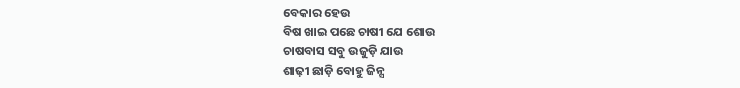ବେକାର ହେଉ
ବିଷ ଖାଇ ପଛେ ଚାଷୀ ଯେ ଶୋଉ
ଚାଷବାସ ସବୁ ଉଜୁଡ଼ି ଯାଉ
ଶାଢ଼ୀ ଛାଡ଼ି ବୋହୁ ଜିନ୍ସ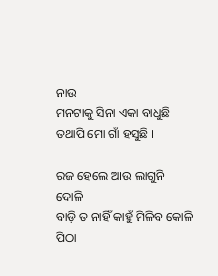ନାଉ
ମନଟାକୁ ସିନା ଏକା ବାଧୁଛି
ତଥାପି ମୋ ଗାଁ ହସୁଛି ।

ରଜ ହେଲେ ଆଉ ଲାଗୁନି ଦୋଳି
ବାଡ଼ି ତ ନାହିଁ କାହୁଁ ମିଳିବ କୋଳି
ପିଠା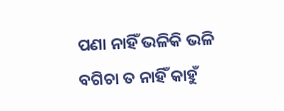ପଣା ନାହିଁ ଭଳିକି ଭଳି
ବଗିଚା ତ ନାହିଁ କାହୁଁ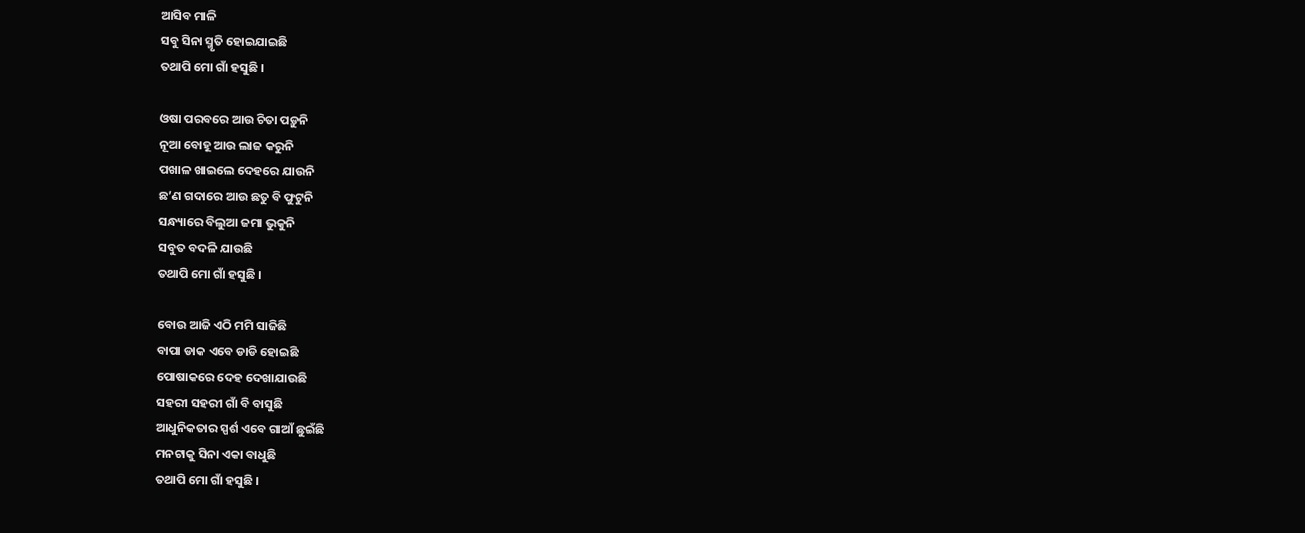ଆସିବ ମାଳି
ସବୁ ସିନା ସ୍ମୃତି ହୋଇଯାଇଛି
ତଥାପି ମୋ ଗାଁ ହସୁଛି ।

ଓଷା ପରବରେ ଆଉ ଚିତା ପଡ଼ୁନି
ନୂଆ ବୋହୂ ଆଉ ଲାଜ କରୁନି
ପଖାଳ ଖାଇଲେ ଦେହରେ ଯାଉନି
ଛ’ଣ ଗଦାରେ ଆଉ ଛତୁ ବି ଫୁଟୁନି
ସନ୍ଧ୍ୟାରେ ବିଲୁଆ ଜମା ଭୁକୁନି
ସବୁତ ବଦଳି ଯାଉଛି
ତଥାପି ମୋ ଗାଁ ହସୁଛି ।

ବୋଉ ଆଜି ଏଠି ମମି ସାଜିଛି
ବାପା ଡାକ ଏବେ ଡାଡି ହୋଇଛି
ପୋଷାକରେ ଦେହ ଦେଖାଯାଉଛି
ସହରୀ ସହରୀ ଗାଁ ବି ବାସୁଛି
ଆଧୁନିକତାର ସ୍ପର୍ଶ ଏବେ ଗାଆଁ ଛୁଇଁଛି
ମନଟାକୁ ସିନା ଏକା ବାଧୁଛି
ତଥାପି ମୋ ଗାଁ ହସୁଛି ।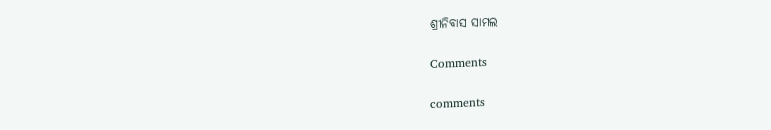ଶ୍ରୀନିବାସ ସାମଲ

Comments

comments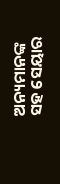ଅନ୍ୟମାନଙ୍କ ସହ ସେୟାର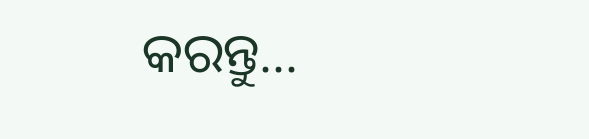କରନ୍ତୁ...